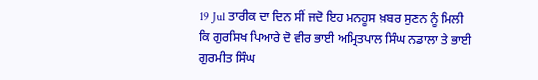19 Jul ਤਾਰੀਕ ਦਾ ਦਿਨ ਸੀਂ ਜਦੋ ਇਹ ਮਨਹੂਸ ਖ਼ਬਰ ਸੁਣਨ ਨੂੰ ਮਿਲੀ
ਕਿ ਗੁਰਸਿਖ ਪਿਆਰੇ ਦੋ ਵੀਰ ਭਾਈ ਅਮ੍ਰਿਤਪਾਲ ਸਿੰਘ ਨਡਾਲਾ ਤੇ ਭਾਈ ਗੁਰਮੀਤ ਸਿੰਘ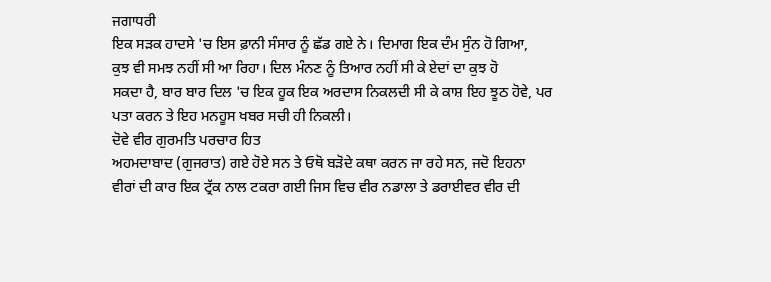ਜਗਾਧਰੀ
ਇਕ ਸੜਕ ਹਾਦਸੇ 'ਚ ਇਸ ਫ਼ਾਨੀ ਸੰਸਾਰ ਨੂੰ ਛੱਡ ਗਏ ਨੇ। ਦਿਮਾਗ ਇਕ ਦੰਮ ਸੁੰਨ ਹੋ ਗਿਆ,
ਕੁਝ ਵੀ ਸਮਝ ਨਹੀਂ ਸੀ ਆ ਰਿਹਾ। ਦਿਲ ਮੰਨਣ ਨੂੰ ਤਿਆਰ ਨਹੀਂ ਸੀ ਕੇ ਏਦਾਂ ਦਾ ਕੁਝ ਹੋ
ਸਕਦਾ ਹੈ, ਬਾਰ ਬਾਰ ਦਿਲ 'ਚ ਇਕ ਹੂਕ ਇਕ ਅਰਦਾਸ ਨਿਕਲਦੀ ਸੀ ਕੇ ਕਾਸ਼ ਇਹ ਝੂਠ ਹੋਵੇ, ਪਰ
ਪਤਾ ਕਰਨ ਤੇ ਇਹ ਮਨਹੂਸ ਖਬਰ ਸਚੀ ਹੀ ਨਿਕਲੀ।
ਦੋਵੇ ਵੀਰ ਗੁਰਮਤਿ ਪਰਚਾਰ ਹਿਤ
ਅਹਮਦਾਬਾਦ (ਗੁਜਰਾਤ) ਗਏ ਹੋਏ ਸਨ ਤੇ ਓਥੋ ਬੜੋਦੇ ਕਥਾ ਕਰਨ ਜਾ ਰਹੇ ਸਨ, ਜਦੋ ਇਹਨਾ
ਵੀਰਾਂ ਦੀ ਕਾਰ ਇਕ ਟ੍ਰੱਕ ਨਾਲ ਟਕਰਾ ਗਈ ਜਿਸ ਵਿਚ ਵੀਰ ਨਡਾਲਾ ਤੇ ਡਰਾਈਵਰ ਵੀਰ ਦੀ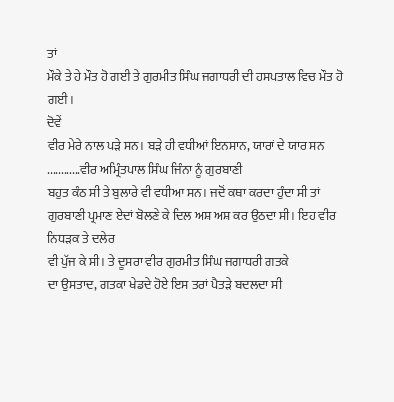ਤਾਂ
ਮੌਕੇ ਤੇ ਹੇ ਮੌਤ ਹੋ ਗਈ ਤੇ ਗੁਰਮੀਤ ਸਿੰਘ ਜਗਾਧਰੀ ਦੀ ਹਸਪਤਾਲ ਵਿਚ ਮੌਤ ਹੋ ਗਈ।
ਦੋਵੇਂ
ਵੀਰ ਮੇਰੇ ਨਾਲ ਪੜੇ ਸਨ। ਬੜੇ ਹੀ ਵਧੀਆਂ ਇਨਸਾਨ, ਯਾਰਾਂ ਦੇ ਯਾਰ ਸਨ
............ਵੀਰ ਅਮ੍ਰਿੰਤਪਾਲ ਸਿੰਘ ਜਿੰਨਾ ਨੂੰ ਗੁਰਬਾਣੀ
ਬਹੁਤ ਕੰਠ ਸੀ ਤੇ ਬੁਲਾਰੇ ਵੀ ਵਧੀਆ ਸਨ। ਜਦੋਂ ਕਥਾ ਕਰਦਾ ਹੁੰਦਾ ਸੀ ਤਾਂ
ਗੁਰਬਾਣੀ ਪ੍ਰਮਾਣ ਏਦਾਂ ਬੋਲਣੇ ਕੇ ਦਿਲ ਅਸ਼ ਅਸ਼ ਕਰ ਉਠਦਾ ਸੀ। ਇਹ ਵੀਰ ਨਿਧੜਕ ਤੇ ਦਲੇਰ
ਵੀ ਪੁੱਜ ਕੇ ਸੀ। ਤੇ ਦੂਸਰਾ ਵੀਰ ਗੁਰਮੀਤ ਸਿੰਘ ਜਗਾਧਰੀ ਗਤਕੇ
ਦਾ ਉਸਤਾਦ, ਗਤਕਾ ਖੇਡਦੇ ਹੋਏ ਇਸ ਤਰਾਂ ਪੈਤੜੇ ਬਦਲਦਾ ਸੀ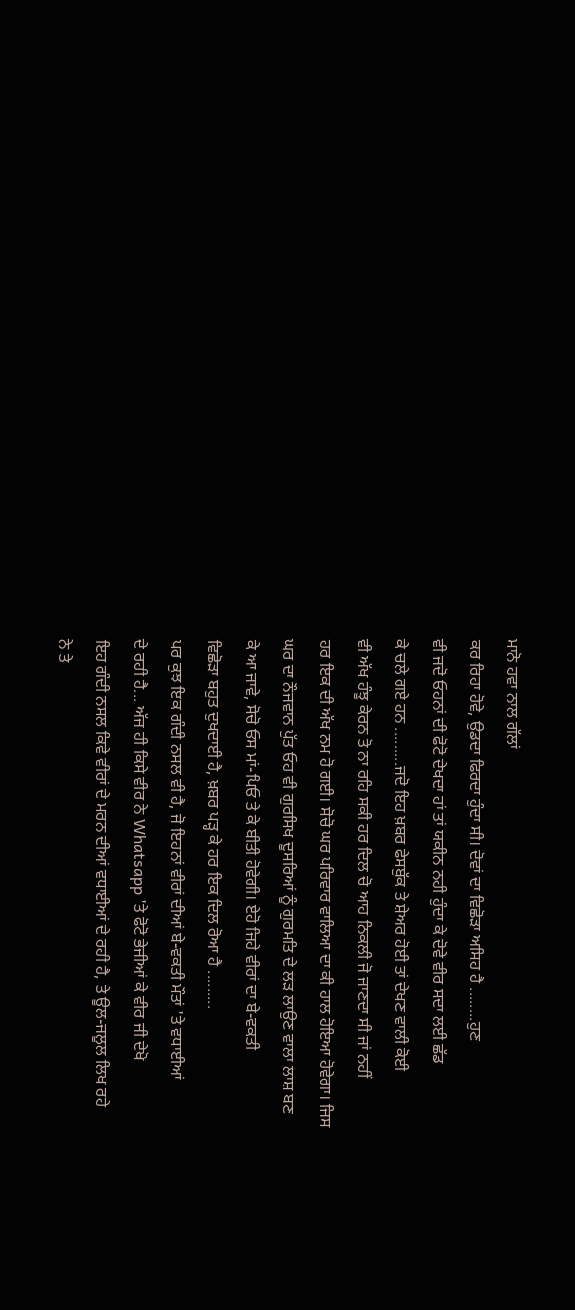ਮਾਨੋ ਹਵਾ ਨਾਲ ਗੱਲਾਂ
ਕਰ ਰਿਹਾ ਹੋਵੇ, ਉਡਦਾ ਫਿਰਦਾ ਹੁੰਦਾ ਸੀ। ਦੋਵਾਂ ਦਾ ਵਿਛੋੜਾ ਅਸਿਹ ਹੈ ........ਹੁਣ
ਵੀ ਜਦੋ ਓਹਨਾਂ ਦੀ ਫੋਟੋ ਦੇਖਦਾ ਹਾਂ ਤਾਂ ਯਕੀਨ ਨਹੀ ਹੁੰਦਾ ਕੇ ਦੋਵੇ ਵੀਰ ਸਦਾ ਲਈ ਛੱਡ
ਕੇ ਚਲੇ ਗਏ ਹਨ .........ਜਦੋ ਇਹ ਖ਼ਬਰ ਫੇਸਬੁੱਕ ਤੇ ਸ਼ੇਅਰ ਹੋਈ ਤਾਂ ਦੇਖਣ ਵਾਲੀ ਕੋਈ
ਵੀ ਅੱਖ ਹੰਝੂ ਕੇਰਨ ਤੋ ਨਾ ਰਹਿ ਸਕੀ ਹਰ ਦਿਲ ਚੋ ਆਹ ਨਿਕਲੀ ਜੋ ਜਾਣਦਾ ਸੀ ਜਾਂ ਨਹੀਂ
ਹਰ ਇਕ ਦੀ ਅੱਖ ਨਮ ਹੋ ਗਈ। ਸੋਚੋ ਘਰ ਪਰਿਵਾਰ ਵਾਲਿਆ ਦਾ ਕੀ ਹਾਲ ਹੋਇਆ ਹੋਵੇਗਾ। ਜਿਸ
ਘਰ ਦਾ ਨੌਜਵਾਨ ਪੁੱਤ ਓਹ ਵੀ ਗੁਰਸਿਖ ਦੂਸਰਿਆਂ ਨੂੰ ਗੁਰਮਤਿ ਦੇ ਲੜ ਲਾਉਣ ਵਾਲਾ ਲਾਸ਼ ਬਣ
ਕੇ ਆ ਜਾਵੇ, ਸੋਚੋ ਓਸ ਮਾਂ-ਪਿਓ ਤੇ ਕੇ ਬੀਤੀ ਹੋਵੇਗੀ। ਏਹੋ ਜਿਹੇ ਵੀਰਾਂ ਦਾ ਬੇ-ਵਕਤੀ
ਵਿਛੋੜਾ ਬਹੁਤ ਦੁਖਦਾਈ ਹੈ, ਖ਼ਬਰ ਪੜ੍ਹ ਕੇ ਹਰ ਇਕ ਦਿਲ ਰੋਆ ਹੈ .........
ਪਰ ਕੁਝ ਇਕ ਗੰਦੀ ਨਸਲ ਵੀ ਹੈ, ਜੋ ਇਹਨਾਂ ਵੀਰਾਂ ਦੀਆਂ ਬੇ-ਵਕਤੀ ਮੌਤਾਂ 'ਤੇ ਵਧਾਈਆਂ
ਦੇ ਰਹੀ ਹੈ... ਅੱਜ ਹੀ ਕਿਸੇ ਵੀਰ ਨੇ Whatsapp 'ਤੇ ਫੋਟੋ ਭੇਜੀਆਂ ਕੇ ਵੀਰ ਜੀ ਦੇਖੋ
ਇਹ ਗੰਦੀ ਨਸਲ ਕਿਵੇ ਵੀਰਾਂ ਦੇ ਮਰਨ ਦੀਆਂ ਵਧਾਈਆਂ ਦੇ ਰਹੀ ਹੈ, ਤੇ ਊਲ-ਜਲੂਲ ਲਿਖ ਰਹੇ
ਨੇ ਤੇ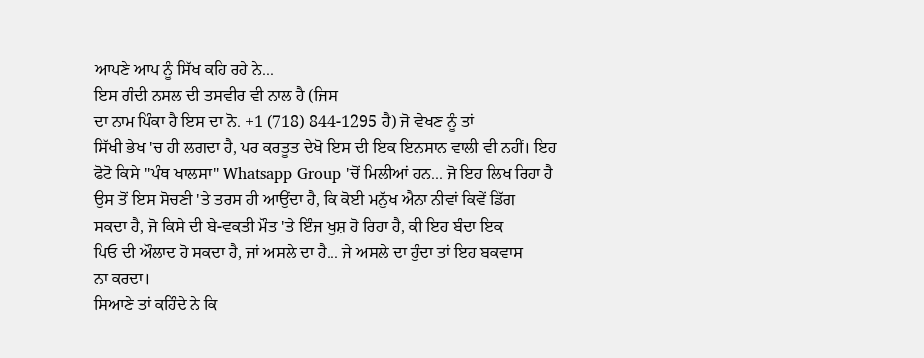ਆਪਣੇ ਆਪ ਨੂੰ ਸਿੱਖ ਕਹਿ ਰਹੇ ਨੇ...
ਇਸ ਗੰਦੀ ਨਸਲ ਦੀ ਤਸਵੀਰ ਵੀ ਨਾਲ ਹੈ (ਜਿਸ
ਦਾ ਨਾਮ ਪਿੰਕਾ ਹੈ ਇਸ ਦਾ ਨੋ. +1 (718) 844-1295 ਹੈ) ਜੋ ਵੇਖਣ ਨੂੰ ਤਾਂ
ਸਿੱਖੀ ਭੇਖ 'ਚ ਹੀ ਲਗਦਾ ਹੈ, ਪਰ ਕਰਤੂਤ ਦੇਖੋ ਇਸ ਦੀ ਇਕ ਇਨਸਾਨ ਵਾਲੀ ਵੀ ਨਹੀਂ। ਇਹ
ਫੋਟੋ ਕਿਸੇ "ਪੰਥ ਖਾਲਸਾ" Whatsapp Group 'ਚੋਂ ਮਿਲੀਆਂ ਹਨ... ਜੋ ਇਹ ਲਿਖ ਰਿਹਾ ਹੈ
ਉਸ ਤੋਂ ਇਸ ਸੋਚਣੀ 'ਤੇ ਤਰਸ ਹੀ ਆਉਂਦਾ ਹੈ, ਕਿ ਕੋਈ ਮਨੁੱਖ ਐਨਾ ਨੀਵਾਂ ਕਿਵੇਂ ਡਿੱਗ
ਸਕਦਾ ਹੈ, ਜੋ ਕਿਸੇ ਦੀ ਬੇ-ਵਕਤੀ ਮੌਤ 'ਤੇ ਇੰਜ ਖੁਸ਼ ਹੋ ਰਿਹਾ ਹੈ, ਕੀ ਇਹ ਬੰਦਾ ਇਕ
ਪਿਓ ਦੀ ਔਲਾਦ ਹੋ ਸਕਦਾ ਹੈ, ਜਾਂ ਅਸਲੇ ਦਾ ਹੈ... ਜੇ ਅਸਲੇ ਦਾ ਹੁੰਦਾ ਤਾਂ ਇਹ ਬਕਵਾਸ
ਨਾ ਕਰਦਾ।
ਸਿਆਣੇ ਤਾਂ ਕਹਿੰਦੇ ਨੇ ਕਿ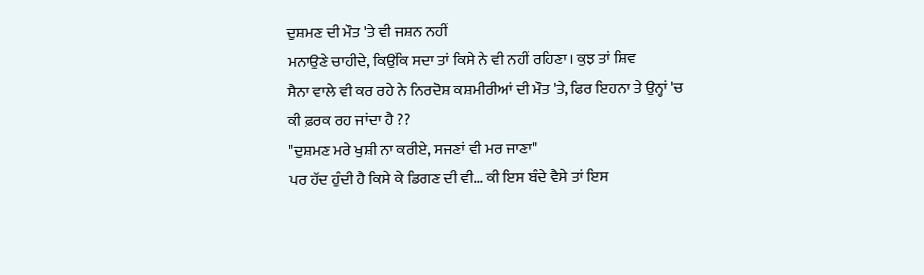ਦੁਸ਼ਮਣ ਦੀ ਮੌਤ 'ਤੇ ਵੀ ਜਸ਼ਨ ਨਹੀਂ
ਮਨਾਉਣੇ ਚਾਹੀਦੇ, ਕਿਉਂਕਿ ਸਦਾ ਤਾਂ ਕਿਸੇ ਨੇ ਵੀ ਨਹੀਂ ਰਹਿਣਾ। ਕੁਝ ਤਾਂ ਸ਼ਿਵ
ਸੈਨਾ ਵਾਲੇ ਵੀ ਕਰ ਰਹੇ ਨੇ ਨਿਰਦੋਸ਼ ਕਸ਼ਮੀਰੀਆਂ ਦੀ ਮੌਤ 'ਤੇ, ਫਿਰ ਇਹਨਾ ਤੇ ਉਨ੍ਹਾਂ 'ਚ
ਕੀ ਫ਼ਰਕ ਰਹ ਜਾਂਦਾ ਹੈ ??
"ਦੁਸ਼ਮਣ ਮਰੇ ਖੁਸ਼ੀ ਨਾ ਕਰੀਏ, ਸਜਣਾਂ ਵੀ ਮਰ ਜਾਣਾ"
ਪਰ ਹੱਦ ਹੁੰਦੀ ਹੈ ਕਿਸੇ ਕੇ ਡਿਗਣ ਦੀ ਵੀ... ਕੀ ਇਸ ਬੰਦੇ ਵੈਸੇ ਤਾਂ ਇਸ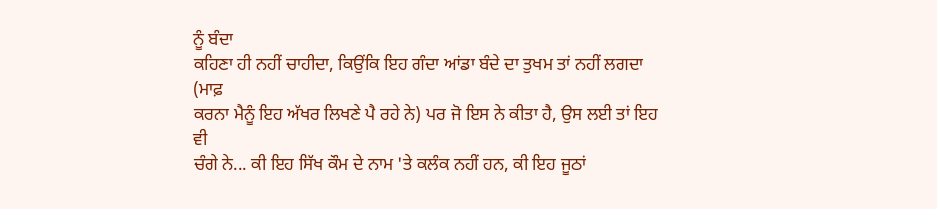ਨੂੰ ਬੰਦਾ
ਕਹਿਣਾ ਹੀ ਨਹੀਂ ਚਾਹੀਦਾ, ਕਿਉਂਕਿ ਇਹ ਗੰਦਾ ਆਂਡਾ ਬੰਦੇ ਦਾ ਤੁਖਮ ਤਾਂ ਨਹੀਂ ਲਗਦਾ (ਮਾਫ਼
ਕਰਨਾ ਮੈਨੂੰ ਇਹ ਅੱਖਰ ਲਿਖਣੇ ਪੈ ਰਹੇ ਨੇ) ਪਰ ਜੋ ਇਸ ਨੇ ਕੀਤਾ ਹੈ, ਉਸ ਲਈ ਤਾਂ ਇਹ ਵੀ
ਚੰਗੇ ਨੇ... ਕੀ ਇਹ ਸਿੱਖ ਕੌਮ ਦੇ ਨਾਮ 'ਤੇ ਕਲੰਕ ਨਹੀਂ ਹਨ, ਕੀ ਇਹ ਜੂਠਾਂ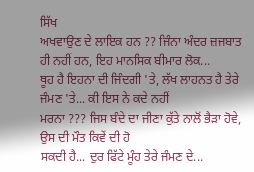ਸਿੱਖ
ਅਖਵਾਉਣ ਦੇ ਲਾਇਕ ਹਨ ?? ਜਿੰਨਾ ਅੰਦਰ ਜ਼ਜਬਾਤ ਹੀ ਨਹੀਂ ਹਨ, ਇਹ ਮਾਨਸਿਕ ਬੀਮਾਰ ਲੋਕ...
ਥੂਹ ਹੈ ਇਹਨਾ ਦੀ ਜਿੰਦਗੀ 'ਤੇ, ਲੱਖ ਲਾਹਨਤ ਹੈ ਤੇਰੇ ਜੰਮਣ 'ਤੇ... ਕੀ ਇਸ ਨੇ ਕਦੇ ਨਹੀਂ
ਮਰਨਾ ??? ਜਿਸ ਬੰਦੇ ਦਾ ਜੀਣਾ ਕੁੱਤੇ ਨਾਲੋਂ ਭੈੜਾ ਹੋਵੇ, ਉਸ ਦੀ ਮੌਤ ਕਿਵੇਂ ਦੀ ਹੋ
ਸਕਦੀ ਹੈ... ਦੁਰ ਫਿੱਟੇ ਮੂੰਹ ਤੇਰੇ ਜੰਮਣ ਦੇ...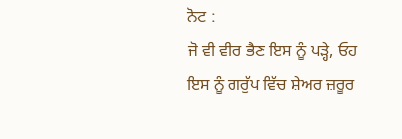ਨੋਟ :
ਜੋ ਵੀ ਵੀਰ ਭੈਣ ਇਸ ਨੂੰ ਪੜ੍ਹੇ, ਓਹ ਇਸ ਨੂੰ ਗਰੁੱਪ ਵਿੱਚ ਸ਼ੇਅਰ ਜ਼ਰੂਰ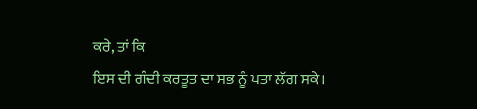ਕਰੇ, ਤਾਂ ਕਿ
ਇਸ ਦੀ ਗੰਦੀ ਕਰਤੂਤ ਦਾ ਸਭ ਨੂੰ ਪਤਾ ਲੱਗ ਸਕੇ।